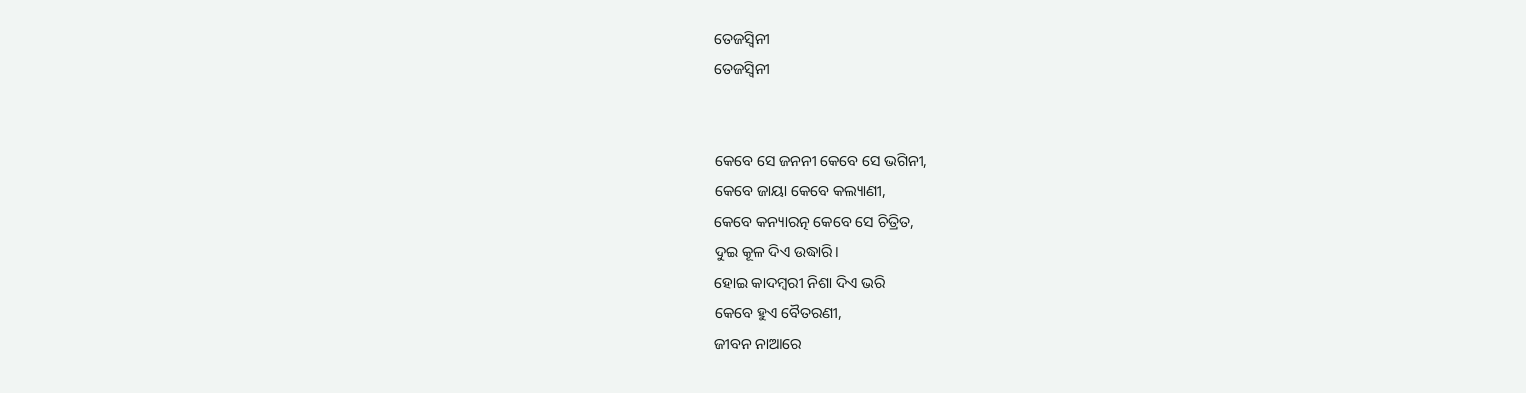ତେଜସ୍ୱିନୀ
ତେଜସ୍ୱିନୀ


କେବେ ସେ ଜନନୀ କେବେ ସେ ଭଗିନୀ,
କେବେ ଜାୟା କେବେ କଲ୍ୟାଣୀ,
କେବେ କନ୍ୟାରତ୍ନ କେବେ ସେ ଚିତ୍ରିତ,
ଦୁଇ କୂଳ ଦିଏ ଉଦ୍ଧାରି।
ହୋଇ କାଦମ୍ବରୀ ନିଶା ଦିଏ ଭରି
କେବେ ହୁଏ ବୈତରଣୀ,
ଜୀବନ ନାଆରେ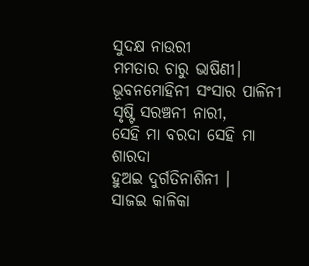ସୁଦକ୍ଷ ନାଉରୀ
ମମତାର ଚାରୁ ଭାଷିଣୀ।
ଭୂବନମୋହିନୀ ସଂସାର ପାଳିନୀ
ସୃଷ୍ଟି ସରଞ୍ଚନୀ ନାରୀ,
ସେହି ମା ବରଦା ସେହି ମା ଶାରଦା
ହୁଅଇ ଦୁର୍ଗତିନାଶିନୀ ।
ସାଜଇ କାଳିକା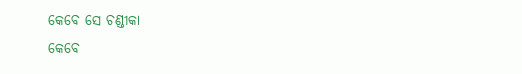କେବେ ସେ ଚଣ୍ଡୀକା
କେବେ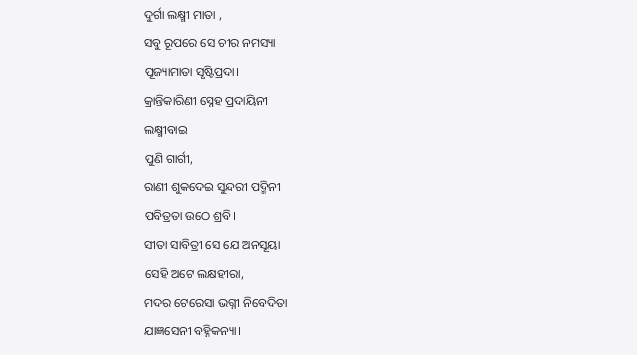ଦୁର୍ଗା ଲକ୍ଷ୍ମୀ ମାତା ,
ସବୁ ରୂପରେ ସେ ଚୀର ନମସ୍ୟା
ପୂଜ୍ୟାମାତା ସୃଷ୍ଟିପ୍ରଦା।
କ୍ରାନ୍ତିକାରିଣୀ ସ୍ନେହ ପ୍ରଦାୟିନୀ
ଲକ୍ଷ୍ମୀବାଇ
ପୁଣି ଗାର୍ଗୀ,
ରାଣୀ ଶୁକଦେଇ ସୁନ୍ଦରୀ ପଦ୍ମିନୀ
ପବିତ୍ରତା ଉଠେ ଶ୍ରବି।
ସୀତା ସାବିତ୍ରୀ ସେ ଯେ ଅନସୂୟା
ସେହି ଅଟେ ଲକ୍ଷହୀରା,
ମଦର ଟେରେସା ଭଗ୍ନୀ ନିବେଦିତା
ଯାଜ୍ଞସେନୀ ବହ୍ନିକନ୍ୟା।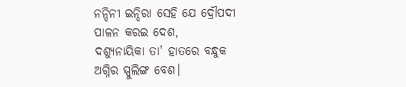ନନ୍ଦିନୀ ଇନ୍ଦିରା ସେହି ଯେ ଦ୍ରୌପଦୀ
ପାଳନ କରଇ ଦେଶ,
ଦଶ୍ୟୁନାୟିକା ତା' ହାତରେ ବନ୍ଧୁକ
ଅଗ୍ନିର ସ୍ପୁଲିଙ୍ଗ ବେଶ।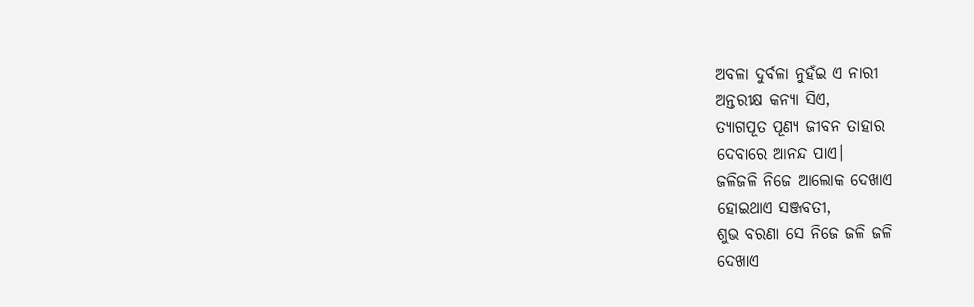ଅବଳା ଦୁର୍ବଳା ନୁହଁଇ ଏ ନାରୀ
ଅନ୍ତରୀକ୍ଷ କନ୍ୟା ସିଏ,
ତ୍ୟାଗପୂତ ପୂଣ୍ୟ ଜୀବନ ତାହାର
ଦେବାରେ ଆନନ୍ଦ ପାଏ।
ଜଳିଜଳି ନିଜେ ଆଲୋକ ଦେଖାଏ
ହୋଇଥାଏ ସଞ୍ଜବତୀ,
ଶୁଭ ବରଣା ସେ ନିଜେ ଜଳି ଜଳି
ଦେଖାଏ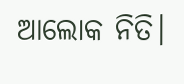ଆଲୋକ ନିତି।